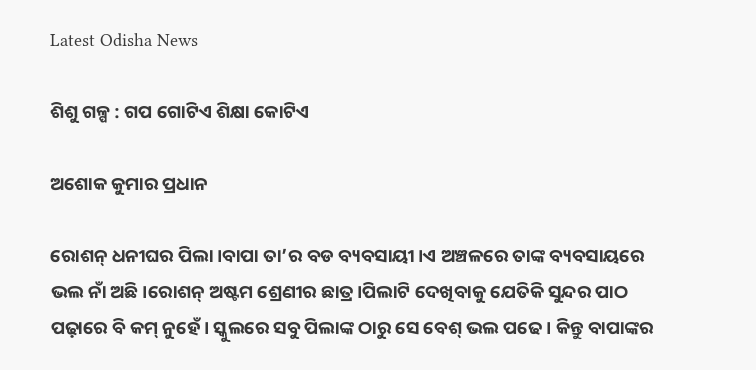Latest Odisha News

ଶିଶୁ ଗଳ୍ପ : ଗପ ଗୋଟିଏ ଶିକ୍ଷା କୋଟିଏ

ଅଶୋକ କୁମାର ପ୍ରଧାନ

ରୋଶନ୍ ଧନୀଘର ପିଲା।ବାପା ତା’ର ବଡ ବ୍ୟବସାୟୀ।ଏ ଅଞ୍ଚଳରେ ତାଙ୍କ ବ୍ୟବସାୟରେ ଭଲ ନାଁ ଅଛି।ରୋଶନ୍ ଅଷ୍ଟମ ଶ୍ରେଣୀର ଛାତ୍ର।ପିଲାଟି ଦେଖିବାକୁ ଯେତିକି ସୁନ୍ଦର ପାଠ ପଢ଼ାରେ ବି କମ୍ ନୁହେଁ। ସ୍କୁଲରେ ସବୁ ପିଲାଙ୍କ ଠାରୁ ସେ ବେଶ୍ ଭଲ ପଢେ। କିନ୍ତୁ ବାପାଙ୍କର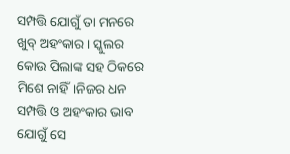ସମ୍ପତ୍ତି ଯୋଗୁଁ ତା ମନରେ ଖୁବ୍ ଅହଂକାର। ସ୍କୁଲର କୋଉ ପିଲାଙ୍କ ସହ ଠିକରେ ମିଶେ ନାହିଁ।ନିଜର ଧନ ସମ୍ପତ୍ତି ଓ ଅହଂକାର ଭାବ ଯୋଗୁଁ ସେ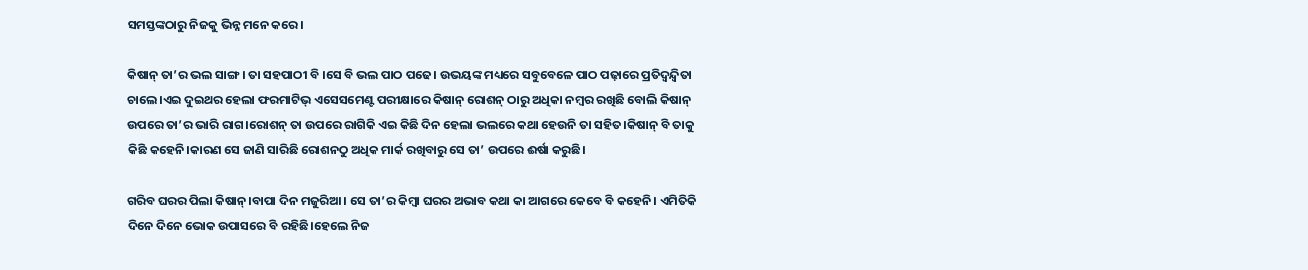ସମସ୍ତଙ୍କଠାରୁ ନିଜକୁ ଭିନ୍ନ ମନେ କରେ।

କିଷାନ୍ ତା’ର ଭଲ ସାଙ୍ଗ। ତା ସହପାଠୀ ବି ।ସେ ବି ଭଲ ପାଠ ପଢେ। ଉଭୟଙ୍କ ମଧ୍ୟରେ ସବୁବେଳେ ପାଠ ପଢ଼ାରେ ପ୍ରତିଦ୍ବନ୍ଦ୍ବିତା ଚାଲେ।ଏଇ ଦୁଇଥର ହେଲା ଫରମାଟିଭ୍ ଏସେସମେଣ୍ଟ ପରୀକ୍ଷାରେ କିଷାନ୍ ରୋଶନ୍ ଠାରୁ ଅଧିକା ନମ୍ବର ରଖିଛି ବୋଲି କିଷାନ୍ ଉପରେ ତା’ର ଭାରି ରାଗ।ରୋଶନ୍ ତା ଉପରେ ରାଗିକି ଏଇ କିଛି ଦିନ ହେଲା ଭଲରେ କଥା ହେଉନି ତା ସହିତ।କିଷାନ୍ ବି ତାକୁ କିଛି କହେନି।କାରଣ ସେ ଜାଣି ସାରିଛି ରୋଶନଠୁ ଅଧିକ ମାର୍କ ରଖିବାରୁ ସେ ତା’ ଉପରେ ଈର୍ଷା କରୁଛି।

ଗରିବ ଘରର ପିଲା କିଷାନ୍।ବାପା ଦିନ ମଜୁରିଆ। ସେ ତା’ର କିମ୍ବା ଘରର ଅଭାବ କଥା କା ଆଗରେ କେବେ ବି କହେନି। ଏମିତିକି ଦିନେ ଦିନେ ଭୋକ ଉପାସରେ ବି ରହିଛି।ହେଲେ ନିଜ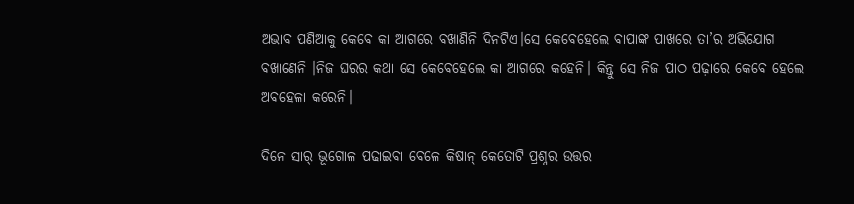ଅଭାବ ପଣିଆକୁ କେବେ କା ଆଗରେ ବଖାଣିନି ଦିନଟିଏ।ସେ କେବେହେଲେ ବାପାଙ୍କ ପାଖରେ ତା’ର ଅଭିଯୋଗ ବଖାଣେନି ।ନିଜ ଘରର କଥା ସେ କେବେହେଲେ କା ଆଗରେ କହେନି। କିନ୍ତୁ ସେ ନିଜ ପାଠ ପଢ଼ାରେ କେବେ ହେଲେ ଅବହେଳା କରେନି।

ଦିନେ ସାର୍ ଭୂଗୋଳ ପଢାଇବା ବେଳେ କିଷାନ୍ କେତୋଟି ପ୍ରଶ୍ନର ଉତ୍ତର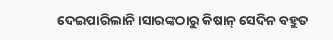ଦେଇପାରିଲାନି।ସାରଙ୍କଠାରୁ କିଷାନ୍ ସେଦିନ ବହୁତ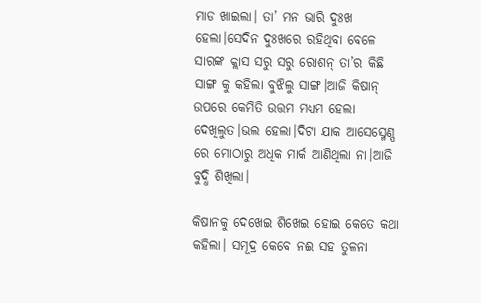ମାଡ ଖାଇଲା। ତା’ ମନ ଭାରି ଦୁଃଖ ହେଲା।ସେଦିନ ଦୁଃଖରେ ରହିଥିବା ବେଳେ ସାରଙ୍କ କ୍ଲାସ ସରୁ ସରୁ ରୋଶନ୍ ତା’ର କିଛି ସାଙ୍ଗ କୁ କହିଲା ବୁଝିଲୁ ସାଙ୍ଗ।ଆଜି କିଷାନ୍ ଉପରେ କେମିତି ଉତ୍ତମ ମଧ୍ୟମ ହେଲା ଦେଖିଲୁତ।ଭଲ ହେଲା।ଦିଟା ଯାକ ଆସେସ୍ମେଣ୍ପ ରେ ମୋଠାରୁ ଅଧିକ ମାର୍କ ଆଣିଥିଲା ନା।ଆଜି ବୁଦ୍ଧି ଶିଖିଲା।

କିଷାନକୁ ଦେଖେଇ ଶିଖେଇ ହୋଇ କେତେ କଥା କହିଲା। ସମୂଦ୍ର କେବେ ନଈ ସହ ତୁଳନା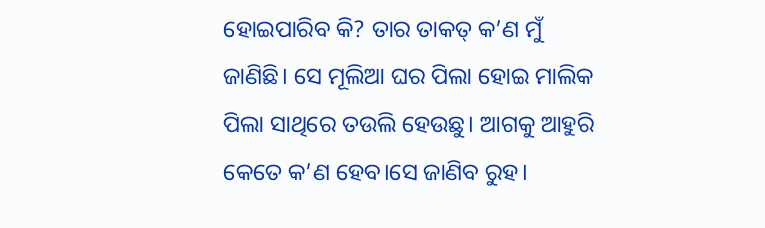ହୋଇପାରିବ କି? ତାର ତାକତ୍ କ’ଣ ମୁଁ ଜାଣିଛି। ସେ ମୂଲିଆ ଘର ପିଲା ହୋଇ ମାଲିକ ପିଲା ସାଥିରେ ତଉଲି ହେଉଛୁ। ଆଗକୁ ଆହୁରି କେତେ କ’ଣ ହେବ।ସେ ଜାଣିବ ରୁହ।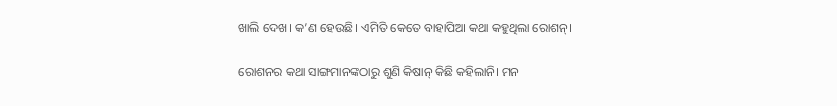ଖାଲି ଦେଖ। କ’ଣ ହେଉଛି। ଏମିତି କେତେ ବାହାପିଆ କଥା କହୁଥିଲା ରୋଶନ୍।

ରୋଶନର କଥା ସାଙ୍ଗମାନଙ୍କଠାରୁ ଶୁଣି କିଷାନ୍ କିଛି କହିଲାନି। ମନ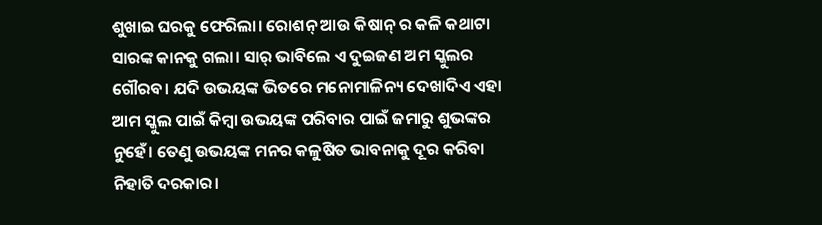ଶୁଖାଇ ଘରକୁ ଫେରିଲା। ରୋଶନ୍ ଆଉ କିଷାନ୍ ର କଳି କଥାଟା ସାରଙ୍କ କାନକୁ ଗଲା। ସାର୍ ଭାବିଲେ ଏ ଦୁଇଜଣ ଅମ ସ୍କୁଲର ଗୌରବ। ଯଦି ଉଭୟଙ୍କ ଭିତରେ ମନୋମାଳିନ୍ୟ ଦେଖାଦିଏ ଏହା ଆମ ସ୍କୁଲ ପାଇଁ କିମ୍ବା ଉଭୟଙ୍କ ପରିବାର ପାଇଁ ଜମାରୁ ଶୁଭଙ୍କର ନୁହେଁ। ତେଣୁ ଉଭୟଙ୍କ ମନର କଳୁଷିତ ଭାବନାକୁ ଦୂର କରିବା ନିହାତି ଦରକାର।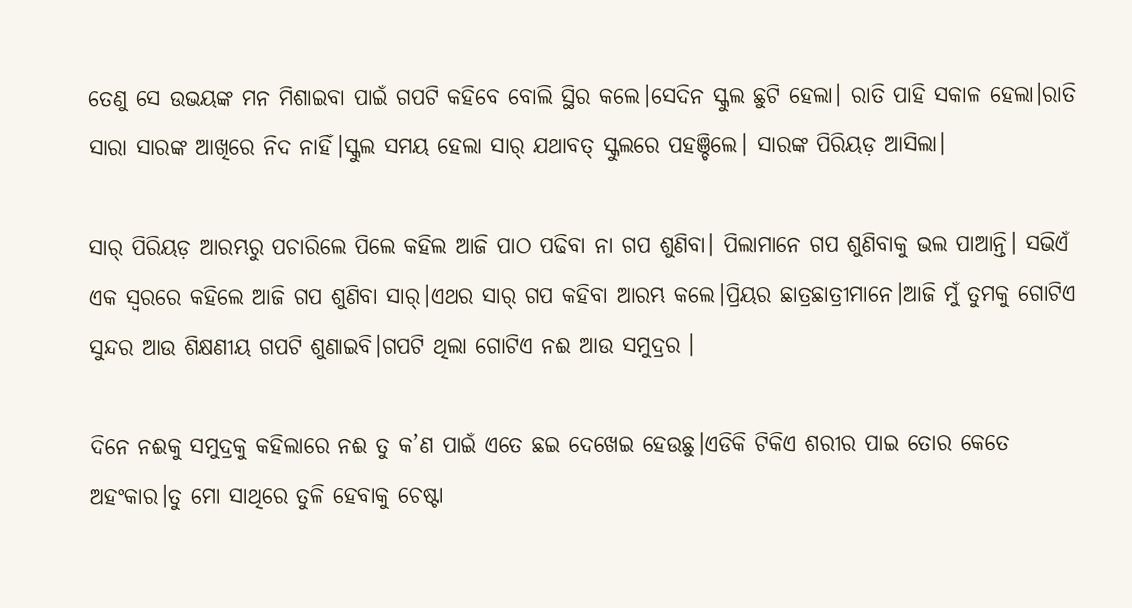ତେଣୁ ସେ ଉଭୟଙ୍କ ମନ ମିଶାଇବା ପାଇଁ ଗପଟି କହିବେ ବୋଲି ସ୍ଥିର କଲେ।ସେଦିନ ସ୍କୁଲ ଛୁଟି ହେଲା। ରାତି ପାହି ସକାଳ ହେଲା।ରାତି ସାରା ସାରଙ୍କ ଆଖିରେ ନିଦ ନାହିଁ।ସ୍କୁଲ ସମୟ ହେଲା ସାର୍ ଯଥାବତ୍ ସ୍କୁଲରେ ପହଞ୍ଚିଲେ। ସାରଙ୍କ ପିରିୟଡ଼ ଆସିଲା।

ସାର୍ ପିରିୟଡ଼ ଆରମ୍ଭରୁ ପଚାରିଲେ ପିଲେ କହିଲ ଆଜି ପାଠ ପଢିବା ନା ଗପ ଶୁଣିବା। ପିଲାମାନେ ଗପ ଶୁଣିବାକୁ ଭଲ ପାଆନ୍ତି। ସଭିଏଁ ଏକ ସ୍ଵରରେ କହିଲେ ଆଜି ଗପ ଶୁଣିବା ସାର୍।ଏଥର ସାର୍ ଗପ କହିବା ଆରମ୍ଭ କଲେ।ପ୍ରିୟର ଛାତ୍ରଛାତ୍ରୀମାନେ।ଆଜି ମୁଁ ତୁମକୁ ଗୋଟିଏ ସୁନ୍ଦର ଆଉ ଶିକ୍ଷଣୀୟ ଗପଟି ଶୁଣାଇବି।ଗପଟି ଥିଲା ଗୋଟିଏ ନଈ ଆଉ ସମୁଦ୍ରର ।

ଦିନେ ନଈକୁ ସମୁଦ୍ରକୁ କହିଲାରେ ନଈ ତୁ କ’ଣ ପାଇଁ ଏତେ ଛଇ ଦେଖେଇ ହେଉଛୁ।ଏଡିକି ଟିକିଏ ଶରୀର ପାଇ ତୋର କେତେ ଅହଂକାର।ତୁ ମୋ ସାଥିରେ ତୁଳି ହେବାକୁ ଚେଷ୍ଟା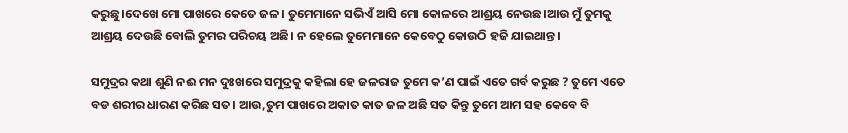କରୁଛୁ।ଦେଖେ ମୋ ପାଖରେ କେତେ ଜଳ। ତୁମେମାନେ ସଭିଏଁ ଆସି ମୋ କୋଳରେ ଆଶ୍ରୟ ନେଉଛ।ଆଉ ମୁଁ ତୁମକୁ ଆଶ୍ରୟ ଦେଉଛି ବୋଲି ତୁମର ପରିଚୟ ଅଛି। ନ ହେଲେ ତୁମେମାନେ କେବେଠୁ କୋଉଠି ହଜି ଯାଇଥାନ୍ତ।

ସମୁଦ୍ରର କଥା ଶୁଣି ନଈ ମନ ଦୁଃଖରେ ସମୁଦ୍ରକୁ କହିଲା ହେ ଜଳରାଜ ତୁମେ କ’ଣ ପାଇଁ ଏତେ ଗର୍ବ କରୁଛ ? ତୁମେ ଏତେ ବଡ ଶରୀର ଧାରଣ କରିଛ ସତ। ଆଉ,ତୁମ ପାଖରେ ଅକାତ କାତ ଜଳ ଅଛି ସତ କିନ୍ତୁ ତୁମେ ଆମ ସହ କେବେ ବି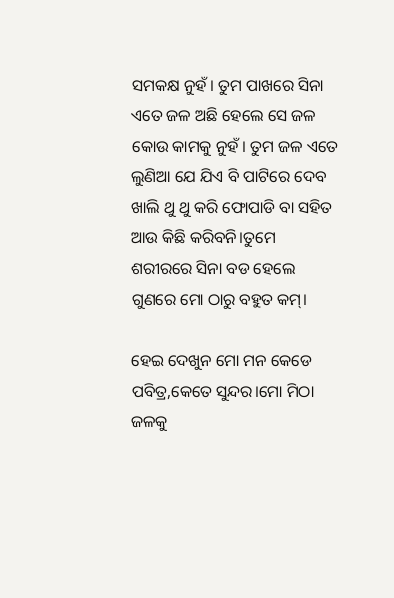ସମକକ୍ଷ ନୁହଁ। ତୁମ ପାଖରେ ସିନା ଏତେ ଜଳ ଅଛି ହେଲେ ସେ ଜଳ କୋଉ କାମକୁ ନୁହଁ। ତୁମ ଜଳ ଏତେ ଲୁଣିଆ ଯେ ଯିଏ ବି ପାଟିରେ ଦେବ ଖାଲି ଥୁ ଥୁ କରି ଫୋପାଡି ବା ସହିତ ଆଉ କିଛି କରିବନି।ତୁମେ ଶରୀରରେ ସିନା ବଡ ହେଲେ ଗୁଣରେ ମୋ ଠାରୁ ବହୁତ କମ୍।

ହେଇ ଦେଖୁନ ମୋ ମନ କେଡେ ପବିତ୍ର,କେତେ ସୁନ୍ଦର।ମୋ ମିଠା ଜଳକୁ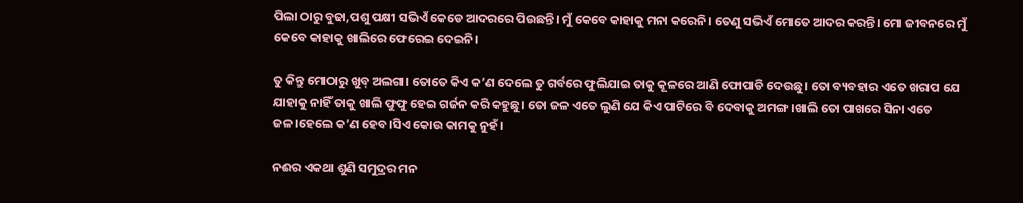ପିଲା ଠାରୁ ବୁଢା,ପଶୁ ପକ୍ଷୀ ସଭିଏଁ କେଡେ ଆଦରରେ ପିଉଛନ୍ତି। ମୁଁ କେବେ କାହାକୁ ମନା କରେନି। ତେଣୁ ସଭିଏଁ ମୋତେ ଆଦର କରନ୍ତି। ମୋ ଜୀବନରେ ମୁଁ କେବେ କାହାକୁ ଖାଲିରେ ଫେରେଇ ଦେଇନି।

ତୁ କିନ୍ତୁ ମୋଠାରୁ ଖୁବ୍ ଅଲଗା। ତୋତେ କିଏ କ’ଣ ଦେଲେ ତୁ ଗର୍ବରେ ଫୁଲିଯାଇ ତାକୁ କୂଳରେ ଆଣି ଫୋପାଡି ଦେଉଛୁ। ତୋ ବ୍ୟବହାର ଏତେ ଖରାପ ଯେ ଯାହାକୁ ନାହିଁ ତାକୁ ଖାଲି ଫୁଫୁ ହେଇ ଗର୍ଜନ କରି କହୁଛୁ। ତୋ ଜଳ ଏତେ ଲୁଣି ଯେ କିଏ ପାଟିରେ ବି ଦେବାକୁ ଅମଙ୍ଗ।ଖାଲି ତୋ ପାଖରେ ସିନା ଏତେ ଜଳ।ହେଲେ କ’ଣ ହେବ।ସିଏ କୋଉ କାମକୁ ନୁହଁ।

ନଈର ଏକଥା ଶୁଣି ସମୁଦ୍ରର ମନ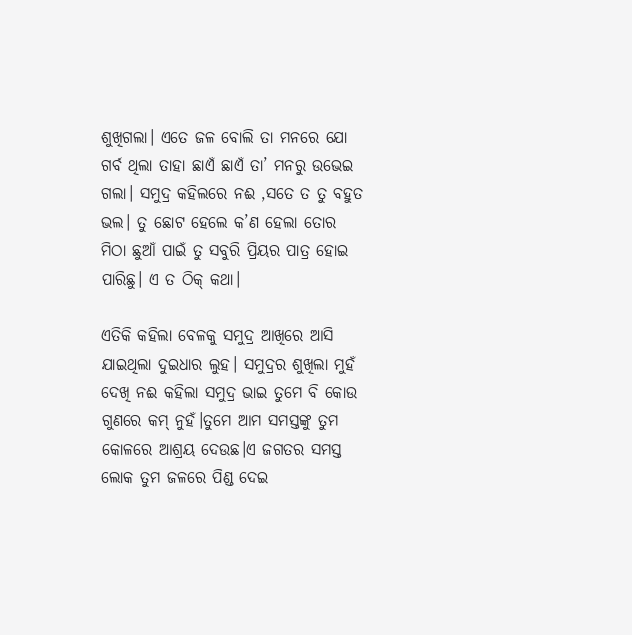ଶୁଖିଗଲା। ଏତେ ଜଳ ବୋଲି ତା ମନରେ ଯୋ ଗର୍ବ ଥିଲା ତାହା ଛାଏଁ ଛାଏଁ ତା’ ମନରୁ ଉଭେଇ ଗଲା। ସମୁଦ୍ର କହିଲରେ ନଈ ,ସତେ ତ ତୁ ବହୁତ ଭଲ। ତୁ ଛୋଟ ହେଲେ କ’ଣ ହେଲା ତୋର ମିଠା ଛୁଆଁ ପାଇଁ ତୁ ସବୁରି ପ୍ରିୟର ପାତ୍ର ହୋଇ ପାରିଛୁ। ଏ ତ ଠିକ୍ କଥା।

ଏତିକି କହିଲା ବେଳକୁ ସମୁଦ୍ର ଆଖିରେ ଆସି ଯାଇଥିଲା ଦୁଇଧାର ଲୁହ। ସମୁଦ୍ରର ଶୁଖିଲା ମୁହଁ ଦେଖି ନଈ କହିଲା ସମୁଦ୍ର ଭାଇ ତୁମେ ବି କୋଉ ଗୁଣରେ କମ୍ ନୁହଁ।ତୁମେ ଆମ ସମସ୍ତଙ୍କୁ ତୁମ କୋଳରେ ଆଶ୍ରୟ ଦେଉଛ।ଏ ଜଗତର ସମସ୍ତ ଲୋକ ତୁମ ଜଳରେ ପିଣ୍ଡ ଦେଇ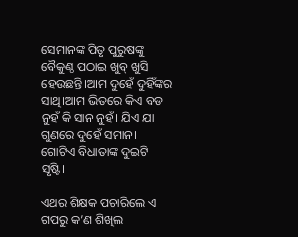ସେମାନଙ୍କ ପିତୃ ପୁରୁଷଙ୍କୁ ବୈକୁଣ୍ଠ ପଠାଇ ଖୁବ୍ ଖୁସି ହେଉଛନ୍ତି।ଆମ ଦୁହେଁ ଦୁହିଁଙ୍କର ସାଥି।ଆମ ଭିତରେ କିଏ ବଡ ନୁହଁ କି ସାନ ନୁହଁ। ଯିଏ ଯା ଗୁଣରେ ଦୁହେଁ ସମାନ। ଗୋଟିଏ ବିଧାତାଙ୍କ ଦୁଇଟି ସୃଷ୍ଟି।

ଏଥର ଶିକ୍ଷକ ପଚାରିଲେ ଏ ଗପରୁ କ’ଣ ଶିଖିଲ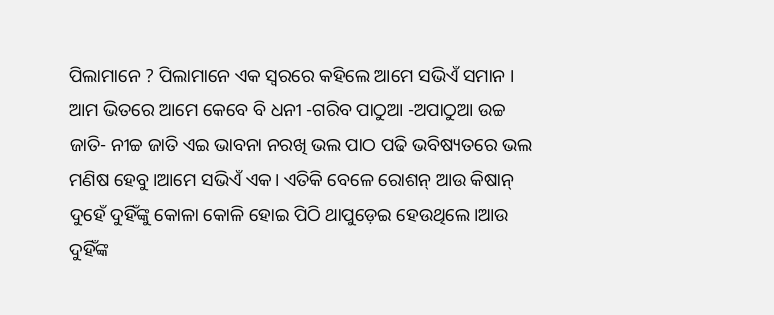ପିଲାମାନେ ? ପିଲାମାନେ ଏକ ସ୍ଵରରେ କହିଲେ ଆମେ ସଭିଏଁ ସମାନ । ଆମ ଭିତରେ ଆମେ କେବେ ବି ଧନୀ -ଗରିବ ପାଠୁଆ -ଅପାଠୁଆ ଉଚ୍ଚ ଜାତି- ନୀଚ୍ଚ ଜାତି ଏଇ ଭାବନା ନରଖି ଭଲ ପାଠ ପଢି ଭବିଷ୍ୟତରେ ଭଲ ମଣିଷ ହେବୁ।ଆମେ ସଭିଏଁ ଏକ। ଏତିକି ବେଳେ ରୋଶନ୍ ଆଉ କିଷାନ୍ ଦୁହେଁ ଦୁହିଁଙ୍କୁ କୋଳା କୋଳି ହୋଇ ପିଠି ଥାପୁଡ଼େଇ ହେଉଥିଲେ।ଆଉ ଦୁହିଁଙ୍କ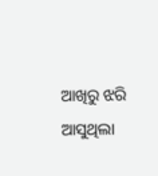ଆଖିରୁ ଝରି ଆସୁଥିଲା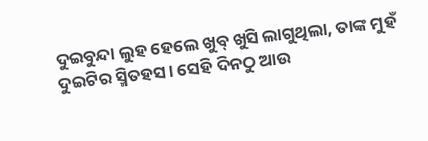ଦୁଇବୁନ୍ଦା ଲୁହ ହେଲେ ଖୁବ୍ ଖୁସି ଲାଗୁଥିଲା, ତାଙ୍କ ମୁହଁ ଦୁଇଟିର ସ୍ମିତହସ। ସେହି ଦିନଠୁ ଆଉ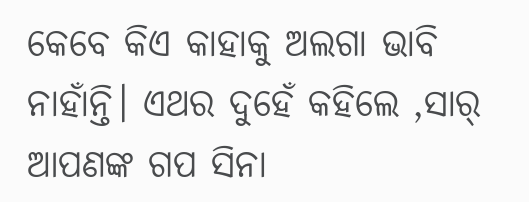କେବେ କିଏ କାହାକୁ ଅଲଗା ଭାବି ନାହାଁନ୍ତି। ଏଥର ଦୁହେଁ କହିଲେ ,ସାର୍ ଆପଣଙ୍କ ଗପ ସିନା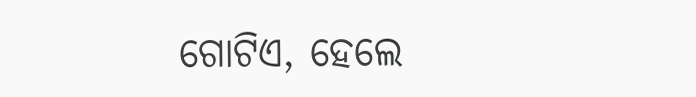ଗୋଟିଏ, ହେଲେ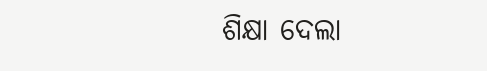ଶିକ୍ଷା ଦେଲା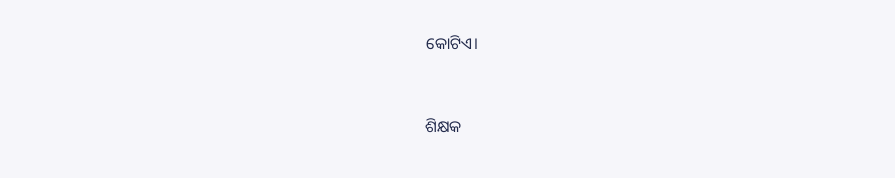କୋଟିଏ।



ଶିକ୍ଷକ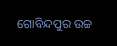ଗୋବିନ୍ଦପୁର ଉଚ୍ଚ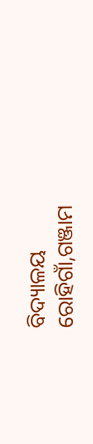ବିଦ୍ୟାଳୟ
ରୋହିଗାଁ,ଗଞ୍ଜାମ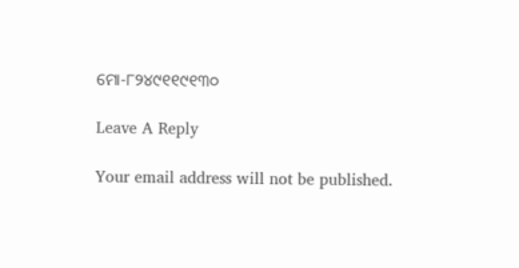ମୋ-୮୨୪୯୧୧୯୧୩୦

Leave A Reply

Your email address will not be published.